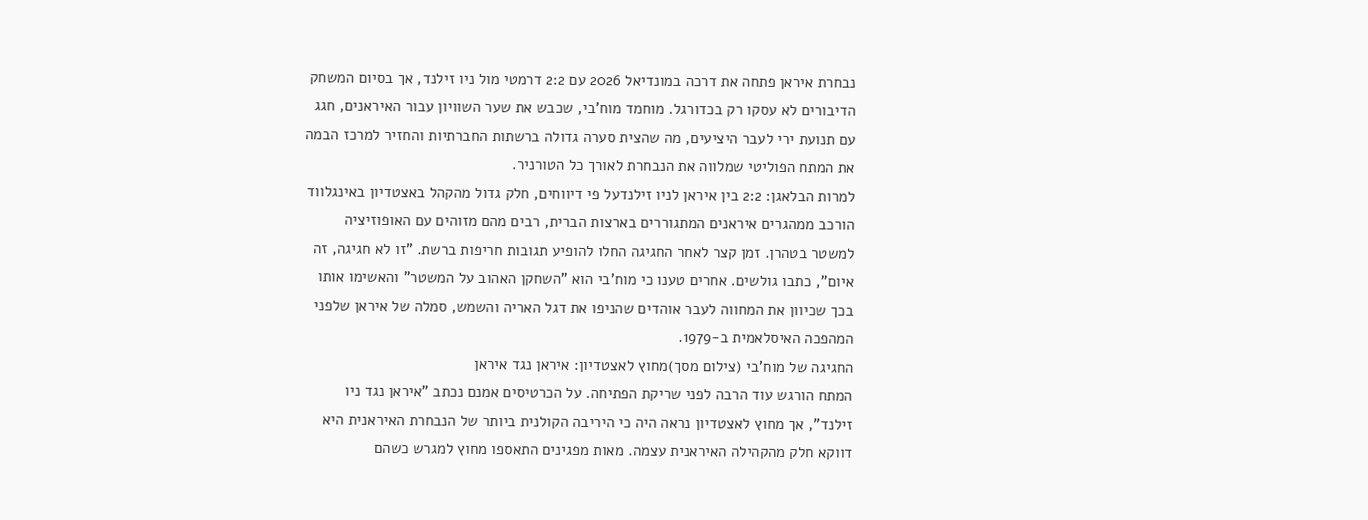נבחרת איראן פתחה את דרכה במונדיאל 2026 עם 2:2 דרמטי מול ניו זילנד, אך בסיום המשחק הדיבורים לא עסקו רק בכדורגל. מוחמד מוח'בי, שכבש את שער השוויון עבור האיראנים, חגג עם תנועת ירי לעבר היציעים, מה שהצית סערה גדולה ברשתות החברתיות והחזיר למרכז הבמה את המתח הפוליטי שמלווה את הנבחרת לאורך כל הטורניר.
למרות הבלאגן: 2:2 בין איראן לניו זילנדעל פי דיווחים, חלק גדול מהקהל באצטדיון באינגלווד הורכב ממהגרים איראנים המתגוררים בארצות הברית, רבים מהם מזוהים עם האופוזיציה למשטר בטהרן. זמן קצר לאחר החגיגה החלו להופיע תגובות חריפות ברשת. "זו לא חגיגה, זה איום", כתבו גולשים. אחרים טענו כי מוח'בי הוא "השחקן האהוב על המשטר" והאשימו אותו בכך שכיוון את המחווה לעבר אוהדים שהניפו את דגל האריה והשמש, סמלה של איראן שלפני המהפכה האיסלאמית ב-1979.
החגיגה של מוח'בי (צילום מסך)מחוץ לאצטדיון: איראן נגד איראן
המתח הורגש עוד הרבה לפני שריקת הפתיחה. על הכרטיסים אמנם נכתב "איראן נגד ניו זילנד", אך מחוץ לאצטדיון נראה היה כי היריבה הקולנית ביותר של הנבחרת האיראנית היא דווקא חלק מהקהילה האיראנית עצמה. מאות מפגינים התאספו מחוץ למגרש כשהם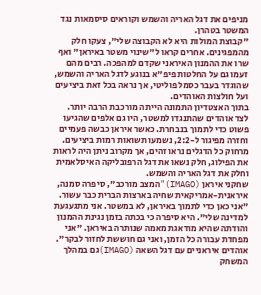מניפים את דגל האריה והשמש וקוראים סיסמאות נגד המשטר בטהרן.
"קבוצת המולות היא לא הקבוצה שלי", צעקו חלק מהמפגינים. אחרים קראו ל"שינוי משטר באיראן" ואף שרו את ההמנון האיראני שקדם למהפכה. רבים מהם זעמו גם על החלטות פיפ"א בנוגע לדגל האריה והשמש, שהוגדר בעבר כסמל פוליטי, אך נראה בכל זאת ביציעים ועל חולצות האוהדים.
בתוך האצטדיון התמונה הייתה מורכבת הרבה יותר. לצד אוהדים שהתנגדו למשטר, היו גם אלפים שהגיעו פשוט כדי לתמוך בנבחרת. כאשר איראן כבשה פעמיים וחזרה מפיגור ל-2:2, נשמעו תשואות רמות ביציעים. מרחוק כל הדגלים נראו זהים, אך מקרוב ניתן היה לראות את הפילוג, חלק נשאו את דגל הרפובליקה האיסלאמית וחלק את דגל האריה והשמש.
שחקני איראן (IMAGO)"המצב מורכב", סיפרה סמנה, איראנית-אמריקאית שחיה בארצות הברית כבר עשור. "אני כאן כדי לתמוך באיראן, לא במשטר. אני מתגעגעת למדינה שלי". היא סיפרה כי בכתה בזמן נגינת ההמנון והודתה שהיא מודאגת מאמה שנותרה באיראן. "אני מפחדת עבורה כל הזמן, ואני גם חוששת לחזור לבקר".
אוהדים איראניים עם דגל השאה (IMAGO)גם במהלך המשחק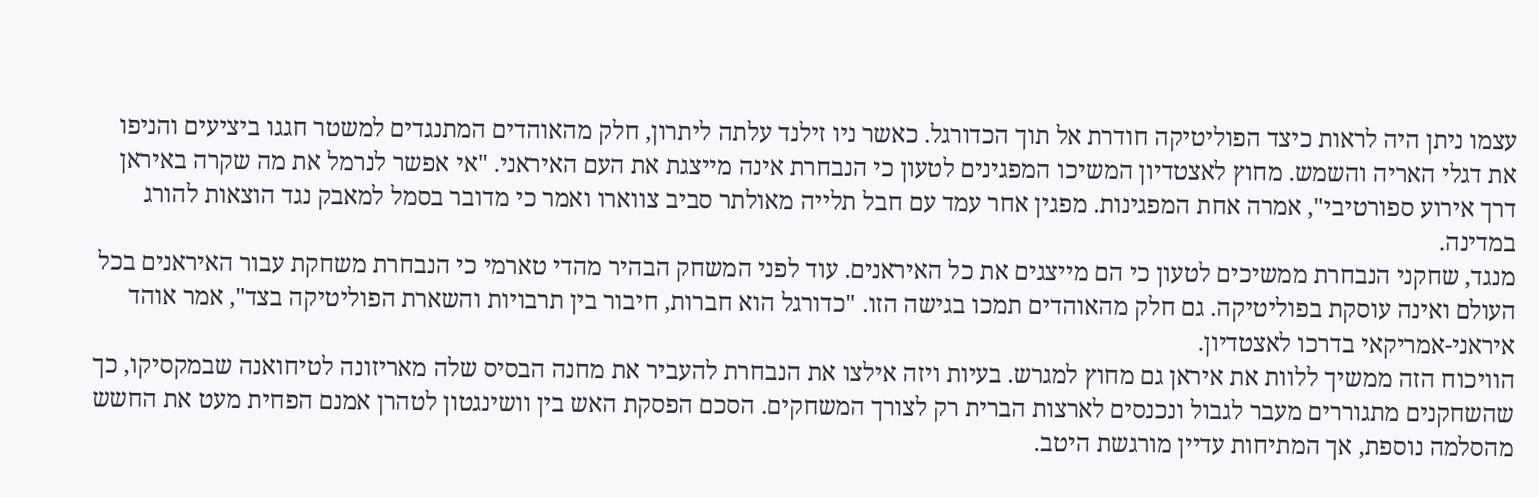עצמו ניתן היה לראות כיצד הפוליטיקה חודרת אל תוך הכדורגל. כאשר ניו זילנד עלתה ליתרון, חלק מהאוהדים המתנגדים למשטר חגגו ביציעים והניפו את דגלי האריה והשמש. מחוץ לאצטדיון המשיכו המפגינים לטעון כי הנבחרת אינה מייצגת את העם האיראני. "אי אפשר לנרמל את מה שקרה באיראן דרך אירוע ספורטיבי", אמרה אחת המפגינות. מפגין אחר עמד עם חבל תלייה מאולתר סביב צווארו ואמר כי מדובר בסמל למאבק נגד הוצאות להורג במדינה.
מנגד, שחקני הנבחרת ממשיכים לטעון כי הם מייצגים את כל האיראנים. עוד לפני המשחק הבהיר מהדי טארמי כי הנבחרת משחקת עבור האיראנים בכל העולם ואינה עוסקת בפוליטיקה. גם חלק מהאוהדים תמכו בגישה הזו. "כדורגל הוא חברות, חיבור בין תרבויות והשארת הפוליטיקה בצד", אמר אוהד איראני-אמריקאי בדרכו לאצטדיון.
הוויכוח הזה ממשיך ללוות את איראן גם מחוץ למגרש. בעיות ויזה אילצו את הנבחרת להעביר את מחנה הבסיס שלה מאריזונה לטיחואנה שבמקסיקו, כך שהשחקנים מתגוררים מעבר לגבול ונכנסים לארצות הברית רק לצורך המשחקים. הסכם הפסקת האש בין וושינגטון לטהרן אמנם הפחית מעט את החשש מהסלמה נוספת, אך המתיחות עדיין מורגשת היטב.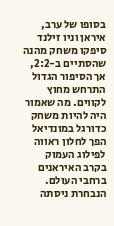בסופו של ערב, איראן וניו זילנד סיפקו משחק מהנה שהסתיים ב-2:2, אך הסיפור הגדול התרחש מחוץ לקווים. מה שאמור היה להיות משחק כדורגל במונדיאל הפך לחלון ראווה לפילוג העמוק בקרב האיראנים ברחבי העולם. הנבחרת ניסתה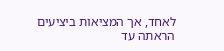לאחד, אך המציאות ביציעים הראתה עד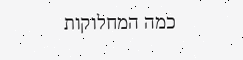כמה המחלוקות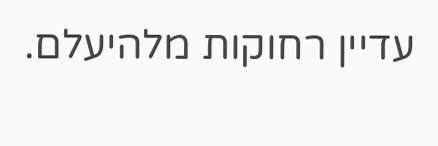עדיין רחוקות מלהיעלם.